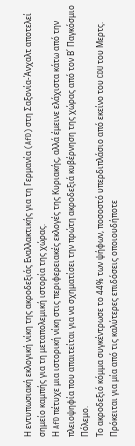Η εντυπωσιακή εκλογική νίκη της ακροδεξιάς Εναλλακτικής για τη Γερμανία (AfD) στη Σαξονία-Άνχαλτ αποτελεί σημείο καμπής για τη μεταπολεμική ιστορία της χώρας.
Η AfD πέτυχε μια ιστορική νίκη στις περιφερειακές εκλογές της Κυριακής, αλλά έμεινε ελάχιστα κάτω από την πλειοψηφία που απαιτείται για να σχηματίσει την πρώτη ακροδεξιά κυβέρνηση της χώρας από τον Β΄ Παγκόσμιο Πόλεμο.
Το ακροδεξιό κόμμα συγκέντρωσε το 44% των ψήφων, ποσοστό υπερδιπλάσιο από εκείνο του CDU του Μερτς. Πρόκειται για μία από τις καλύτερες επιδόσεις οποιουδήποτε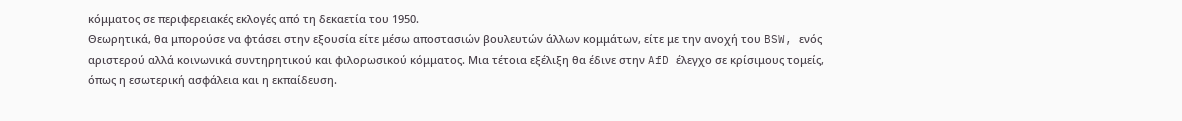κόμματος σε περιφερειακές εκλογές από τη δεκαετία του 1950.
Θεωρητικά, θα μπορούσε να φτάσει στην εξουσία είτε μέσω αποστασιών βουλευτών άλλων κομμάτων, είτε με την ανοχή του BSW, ενός αριστερού αλλά κοινωνικά συντηρητικού και φιλορωσικού κόμματος. Μια τέτοια εξέλιξη θα έδινε στην AfD έλεγχο σε κρίσιμους τομείς, όπως η εσωτερική ασφάλεια και η εκπαίδευση.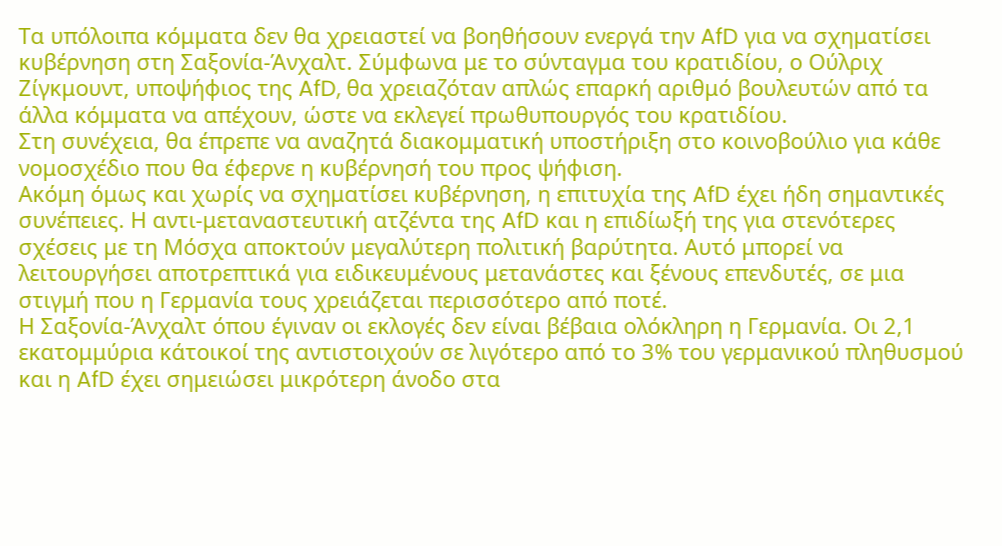Τα υπόλοιπα κόμματα δεν θα χρειαστεί να βοηθήσουν ενεργά την AfD για να σχηματίσει κυβέρνηση στη Σαξονία-Άνχαλτ. Σύμφωνα με το σύνταγμα του κρατιδίου, ο Ούλριχ Ζίγκμουντ, υποψήφιος της AfD, θα χρειαζόταν απλώς επαρκή αριθμό βουλευτών από τα άλλα κόμματα να απέχουν, ώστε να εκλεγεί πρωθυπουργός του κρατιδίου.
Στη συνέχεια, θα έπρεπε να αναζητά διακομματική υποστήριξη στο κοινοβούλιο για κάθε νομοσχέδιο που θα έφερνε η κυβέρνησή του προς ψήφιση.
Ακόμη όμως και χωρίς να σχηματίσει κυβέρνηση, η επιτυχία της AfD έχει ήδη σημαντικές συνέπειες. Η αντι-μεταναστευτική ατζέντα της AfD και η επιδίωξή της για στενότερες σχέσεις με τη Μόσχα αποκτούν μεγαλύτερη πολιτική βαρύτητα. Αυτό μπορεί να λειτουργήσει αποτρεπτικά για ειδικευμένους μετανάστες και ξένους επενδυτές, σε μια στιγμή που η Γερμανία τους χρειάζεται περισσότερο από ποτέ.
Η Σαξονία-Άνχαλτ όπου έγιναν οι εκλογές δεν είναι βέβαια ολόκληρη η Γερμανία. Οι 2,1 εκατομμύρια κάτοικοί της αντιστοιχούν σε λιγότερο από το 3% του γερμανικού πληθυσμού και η AfD έχει σημειώσει μικρότερη άνοδο στα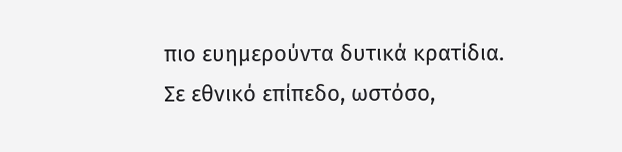πιο ευημερούντα δυτικά κρατίδια.
Σε εθνικό επίπεδο, ωστόσο,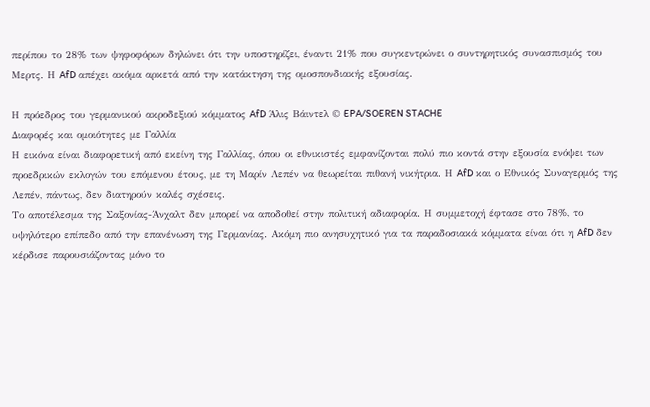περίπου το 28% των ψηφοφόρων δηλώνει ότι την υποστηρίζει, έναντι 21% που συγκεντρώνει ο συντηρητικός συνασπισμός του Μερτς. Η AfD απέχει ακόμα αρκετά από την κατάκτηση της ομοσπονδιακής εξουσίας.

Η πρόεδρος του γερμανικού ακροδεξιού κόμματος AfD Άλις Βάιντελ © EPA/SOEREN STACHE
Διαφορές και ομοιότητες με Γαλλία
Η εικόνα είναι διαφορετική από εκείνη της Γαλλίας, όπου οι εθνικιστές εμφανίζονται πολύ πιο κοντά στην εξουσία ενόψει των προεδρικών εκλογών του επόμενου έτους, με τη Μαρίν Λεπέν να θεωρείται πιθανή νικήτρια. Η AfD και ο Εθνικός Συναγερμός της Λεπέν, πάντως, δεν διατηρούν καλές σχέσεις.
Το αποτέλεσμα της Σαξονίας-Άνχαλτ δεν μπορεί να αποδοθεί στην πολιτική αδιαφορία. Η συμμετοχή έφτασε στο 78%, το υψηλότερο επίπεδο από την επανένωση της Γερμανίας. Ακόμη πιο ανησυχητικό για τα παραδοσιακά κόμματα είναι ότι η AfD δεν κέρδισε παρουσιάζοντας μόνο το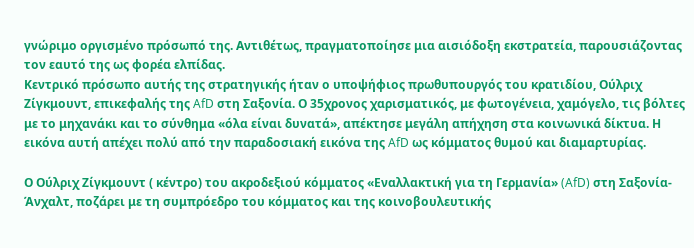γνώριμο οργισμένο πρόσωπό της. Αντιθέτως, πραγματοποίησε μια αισιόδοξη εκστρατεία, παρουσιάζοντας τον εαυτό της ως φορέα ελπίδας.
Κεντρικό πρόσωπο αυτής της στρατηγικής ήταν ο υποψήφιος πρωθυπουργός του κρατιδίου, Ούλριχ Ζίγκμουντ, επικεφαλής της AfD στη Σαξονία. Ο 35χρονος χαρισματικός, με φωτογένεια, χαμόγελο, τις βόλτες με το μηχανάκι και το σύνθημα «όλα είναι δυνατά», απέκτησε μεγάλη απήχηση στα κοινωνικά δίκτυα. Η εικόνα αυτή απέχει πολύ από την παραδοσιακή εικόνα της AfD ως κόμματος θυμού και διαμαρτυρίας.

Ο Ούλριχ Ζίγκμουντ ( κέντρο) του ακροδεξιού κόμματος «Εναλλακτική για τη Γερμανία» (AfD) στη Σαξονία-Άνχαλτ, ποζάρει με τη συμπρόεδρο του κόμματος και της κοινοβουλευτικής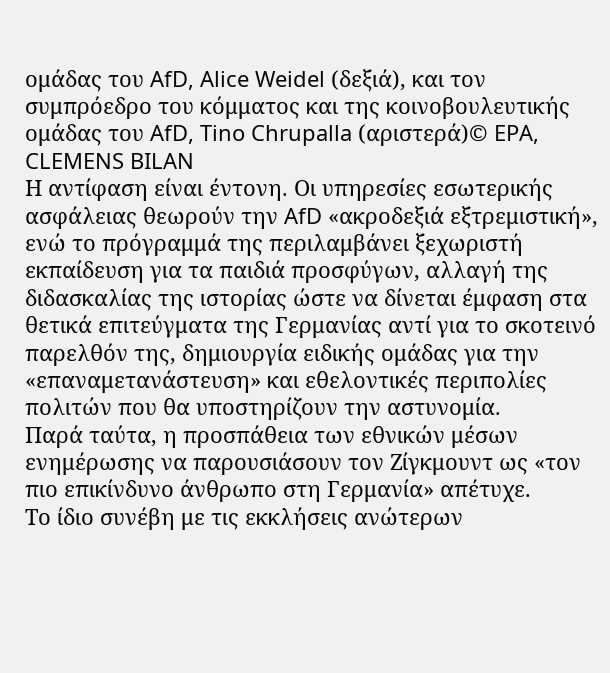ομάδας του AfD, Alice Weidel (δεξιά), και τον συμπρόεδρο του κόμματος και της κοινοβουλευτικής ομάδας του AfD, Tino Chrupalla (αριστερά)© EPA, CLEMENS BILAN
Η αντίφαση είναι έντονη. Οι υπηρεσίες εσωτερικής ασφάλειας θεωρούν την AfD «ακροδεξιά εξτρεμιστική», ενώ το πρόγραμμά της περιλαμβάνει ξεχωριστή εκπαίδευση για τα παιδιά προσφύγων, αλλαγή της διδασκαλίας της ιστορίας ώστε να δίνεται έμφαση στα θετικά επιτεύγματα της Γερμανίας αντί για το σκοτεινό παρελθόν της, δημιουργία ειδικής ομάδας για την «επαναμετανάστευση» και εθελοντικές περιπολίες πολιτών που θα υποστηρίζουν την αστυνομία.
Παρά ταύτα, η προσπάθεια των εθνικών μέσων ενημέρωσης να παρουσιάσουν τον Ζίγκμουντ ως «τον πιο επικίνδυνο άνθρωπο στη Γερμανία» απέτυχε.
Το ίδιο συνέβη με τις εκκλήσεις ανώτερων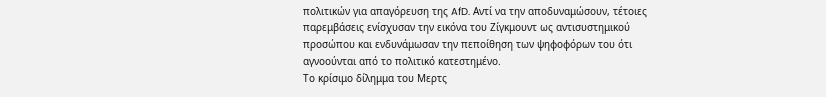πολιτικών για απαγόρευση της AfD. Αντί να την αποδυναμώσουν, τέτοιες παρεμβάσεις ενίσχυσαν την εικόνα του Ζίγκμουντ ως αντισυστημικού προσώπου και ενδυνάμωσαν την πεποίθηση των ψηφοφόρων του ότι αγνοούνται από το πολιτικό κατεστημένο.
Το κρίσιμο δίλημμα του Μερτς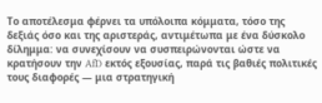Το αποτέλεσμα φέρνει τα υπόλοιπα κόμματα, τόσο της δεξιάς όσο και της αριστεράς, αντιμέτωπα με ένα δύσκολο δίλημμα: να συνεχίσουν να συσπειρώνονται ώστε να κρατήσουν την AfD εκτός εξουσίας, παρά τις βαθιές πολιτικές τους διαφορές — μια στρατηγική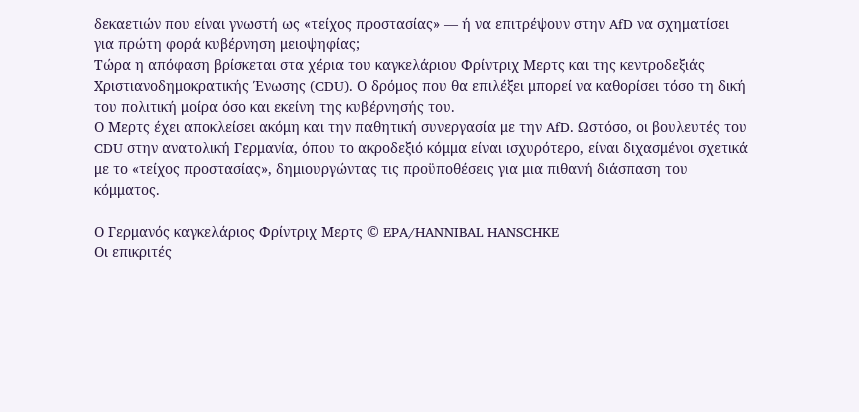δεκαετιών που είναι γνωστή ως «τείχος προστασίας» — ή να επιτρέψουν στην AfD να σχηματίσει για πρώτη φορά κυβέρνηση μειοψηφίας;
Τώρα η απόφαση βρίσκεται στα χέρια του καγκελάριου Φρίντριχ Μερτς και της κεντροδεξιάς Χριστιανοδημοκρατικής Ένωσης (CDU). Ο δρόμος που θα επιλέξει μπορεί να καθορίσει τόσο τη δική του πολιτική μοίρα όσο και εκείνη της κυβέρνησής του.
Ο Μερτς έχει αποκλείσει ακόμη και την παθητική συνεργασία με την AfD. Ωστόσο, οι βουλευτές του CDU στην ανατολική Γερμανία, όπου το ακροδεξιό κόμμα είναι ισχυρότερο, είναι διχασμένοι σχετικά με το «τείχος προστασίας», δημιουργώντας τις προϋποθέσεις για μια πιθανή διάσπαση του κόμματος.

Ο Γερμανός καγκελάριος Φρίντριχ Μερτς © EPA/HANNIBAL HANSCHKE
Οι επικριτές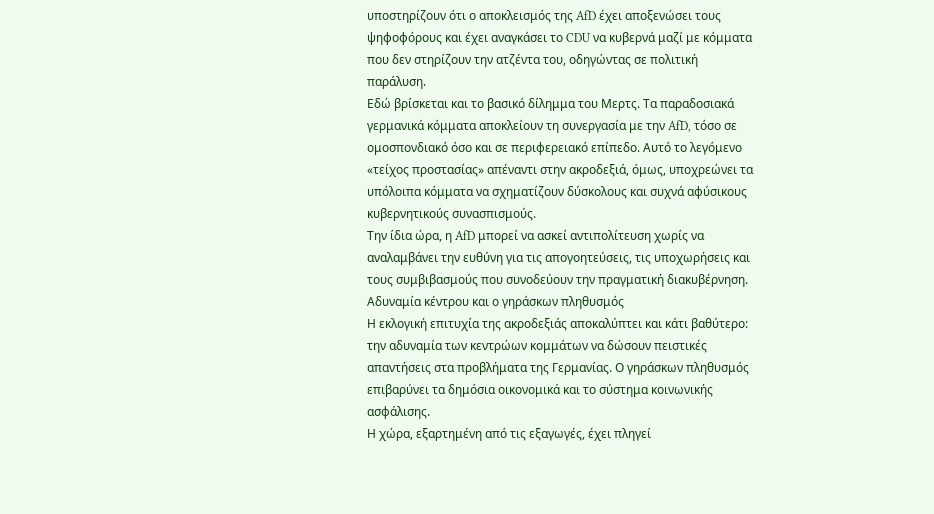υποστηρίζουν ότι ο αποκλεισμός της AfD έχει αποξενώσει τους ψηφοφόρους και έχει αναγκάσει το CDU να κυβερνά μαζί με κόμματα που δεν στηρίζουν την ατζέντα του, οδηγώντας σε πολιτική παράλυση.
Εδώ βρίσκεται και το βασικό δίλημμα του Μερτς. Τα παραδοσιακά γερμανικά κόμματα αποκλείουν τη συνεργασία με την AfD, τόσο σε ομοσπονδιακό όσο και σε περιφερειακό επίπεδο. Αυτό το λεγόμενο «τείχος προστασίας» απέναντι στην ακροδεξιά, όμως, υποχρεώνει τα υπόλοιπα κόμματα να σχηματίζουν δύσκολους και συχνά αφύσικους κυβερνητικούς συνασπισμούς.
Την ίδια ώρα, η AfD μπορεί να ασκεί αντιπολίτευση χωρίς να αναλαμβάνει την ευθύνη για τις απογοητεύσεις, τις υποχωρήσεις και τους συμβιβασμούς που συνοδεύουν την πραγματική διακυβέρνηση.
Αδυναμία κέντρου και ο γηράσκων πληθυσμός
Η εκλογική επιτυχία της ακροδεξιάς αποκαλύπτει και κάτι βαθύτερο: την αδυναμία των κεντρώων κομμάτων να δώσουν πειστικές απαντήσεις στα προβλήματα της Γερμανίας. Ο γηράσκων πληθυσμός επιβαρύνει τα δημόσια οικονομικά και το σύστημα κοινωνικής ασφάλισης.
Η χώρα, εξαρτημένη από τις εξαγωγές, έχει πληγεί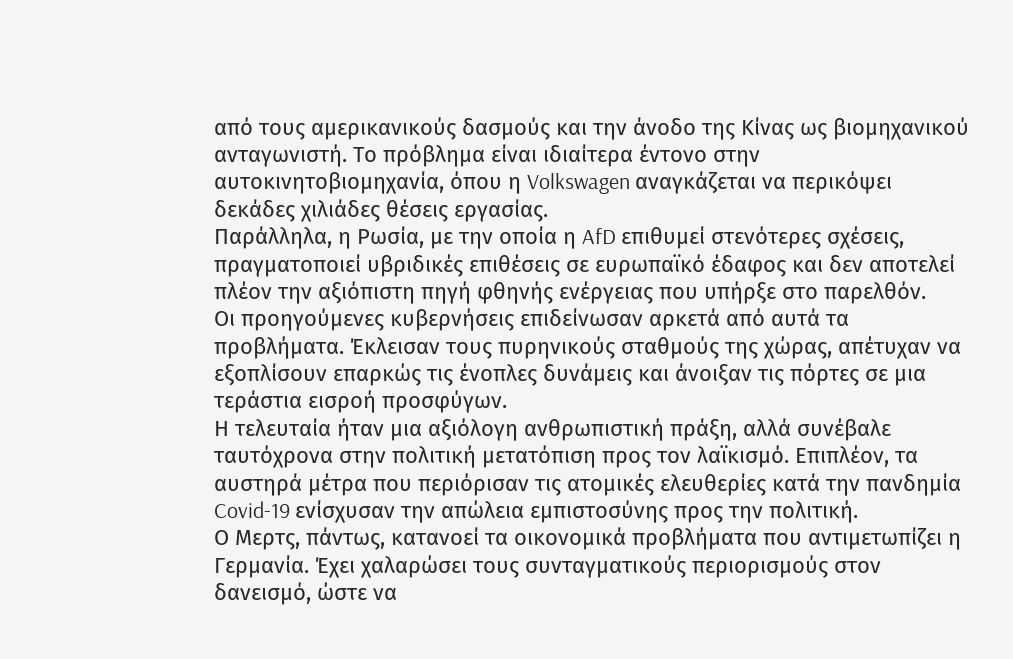από τους αμερικανικούς δασμούς και την άνοδο της Κίνας ως βιομηχανικού ανταγωνιστή. Το πρόβλημα είναι ιδιαίτερα έντονο στην αυτοκινητοβιομηχανία, όπου η Volkswagen αναγκάζεται να περικόψει δεκάδες χιλιάδες θέσεις εργασίας.
Παράλληλα, η Ρωσία, με την οποία η AfD επιθυμεί στενότερες σχέσεις, πραγματοποιεί υβριδικές επιθέσεις σε ευρωπαϊκό έδαφος και δεν αποτελεί πλέον την αξιόπιστη πηγή φθηνής ενέργειας που υπήρξε στο παρελθόν.
Οι προηγούμενες κυβερνήσεις επιδείνωσαν αρκετά από αυτά τα προβλήματα. Έκλεισαν τους πυρηνικούς σταθμούς της χώρας, απέτυχαν να εξοπλίσουν επαρκώς τις ένοπλες δυνάμεις και άνοιξαν τις πόρτες σε μια τεράστια εισροή προσφύγων.
Η τελευταία ήταν μια αξιόλογη ανθρωπιστική πράξη, αλλά συνέβαλε ταυτόχρονα στην πολιτική μετατόπιση προς τον λαϊκισμό. Επιπλέον, τα αυστηρά μέτρα που περιόρισαν τις ατομικές ελευθερίες κατά την πανδημία Covid-19 ενίσχυσαν την απώλεια εμπιστοσύνης προς την πολιτική.
Ο Μερτς, πάντως, κατανοεί τα οικονομικά προβλήματα που αντιμετωπίζει η Γερμανία. Έχει χαλαρώσει τους συνταγματικούς περιορισμούς στον δανεισμό, ώστε να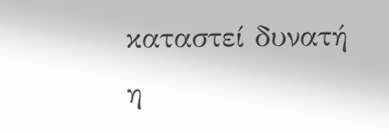καταστεί δυνατή η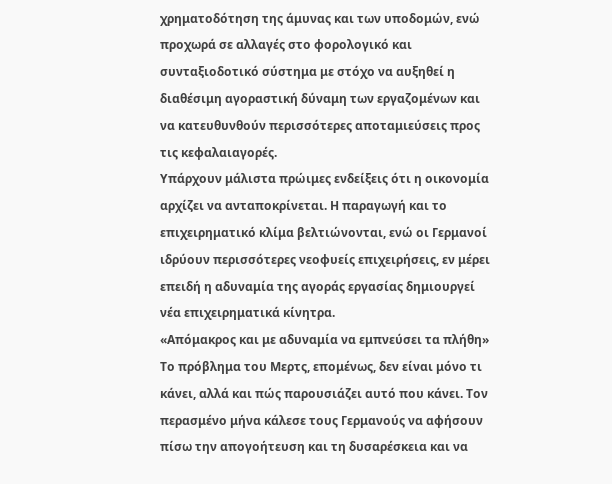χρηματοδότηση της άμυνας και των υποδομών, ενώ προχωρά σε αλλαγές στο φορολογικό και συνταξιοδοτικό σύστημα με στόχο να αυξηθεί η διαθέσιμη αγοραστική δύναμη των εργαζομένων και να κατευθυνθούν περισσότερες αποταμιεύσεις προς τις κεφαλαιαγορές.
Υπάρχουν μάλιστα πρώιμες ενδείξεις ότι η οικονομία αρχίζει να ανταποκρίνεται. Η παραγωγή και το επιχειρηματικό κλίμα βελτιώνονται, ενώ οι Γερμανοί ιδρύουν περισσότερες νεοφυείς επιχειρήσεις, εν μέρει επειδή η αδυναμία της αγοράς εργασίας δημιουργεί νέα επιχειρηματικά κίνητρα.
«Απόμακρος και με αδυναμία να εμπνεύσει τα πλήθη»
Το πρόβλημα του Μερτς, επομένως, δεν είναι μόνο τι κάνει, αλλά και πώς παρουσιάζει αυτό που κάνει. Τον περασμένο μήνα κάλεσε τους Γερμανούς να αφήσουν πίσω την απογοήτευση και τη δυσαρέσκεια και να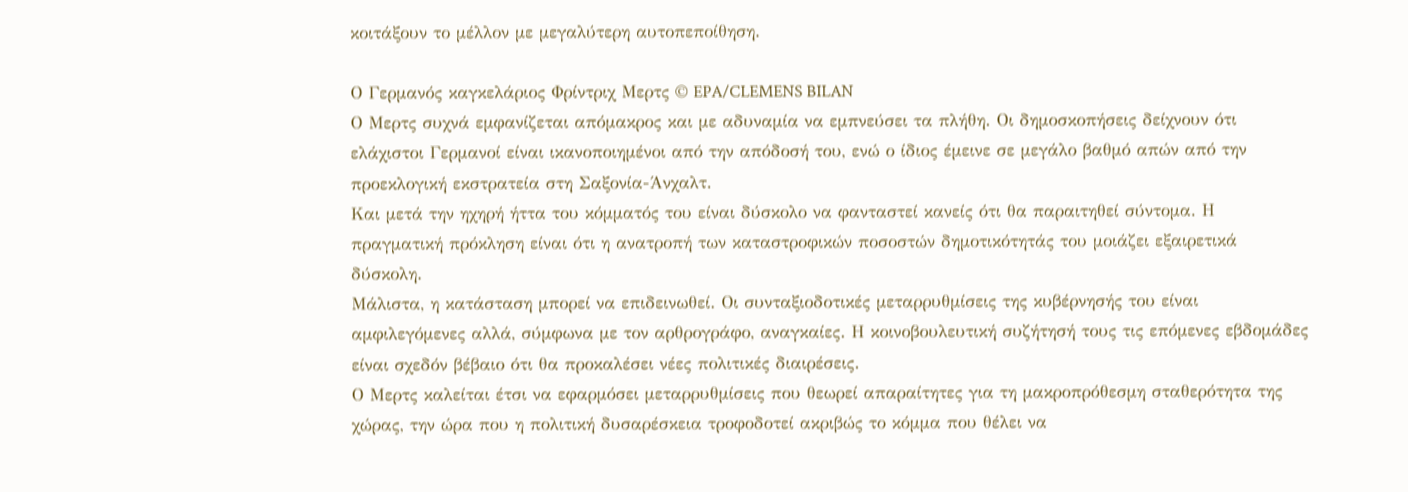κοιτάξουν το μέλλον με μεγαλύτερη αυτοπεποίθηση.

Ο Γερμανός καγκελάριος Φρίντριχ Μερτς © EPA/CLEMENS BILAN
Ο Μερτς συχνά εμφανίζεται απόμακρος και με αδυναμία να εμπνεύσει τα πλήθη. Οι δημοσκοπήσεις δείχνουν ότι ελάχιστοι Γερμανοί είναι ικανοποιημένοι από την απόδοσή του, ενώ ο ίδιος έμεινε σε μεγάλο βαθμό απών από την προεκλογική εκστρατεία στη Σαξονία-Άνχαλτ.
Και μετά την ηχηρή ήττα του κόμματός του είναι δύσκολο να φανταστεί κανείς ότι θα παραιτηθεί σύντομα. Η πραγματική πρόκληση είναι ότι η ανατροπή των καταστροφικών ποσοστών δημοτικότητάς του μοιάζει εξαιρετικά δύσκολη.
Μάλιστα, η κατάσταση μπορεί να επιδεινωθεί. Οι συνταξιοδοτικές μεταρρυθμίσεις της κυβέρνησής του είναι αμφιλεγόμενες αλλά, σύμφωνα με τον αρθρογράφο, αναγκαίες. Η κοινοβουλευτική συζήτησή τους τις επόμενες εβδομάδες είναι σχεδόν βέβαιο ότι θα προκαλέσει νέες πολιτικές διαιρέσεις.
Ο Μερτς καλείται έτσι να εφαρμόσει μεταρρυθμίσεις που θεωρεί απαραίτητες για τη μακροπρόθεσμη σταθερότητα της χώρας, την ώρα που η πολιτική δυσαρέσκεια τροφοδοτεί ακριβώς το κόμμα που θέλει να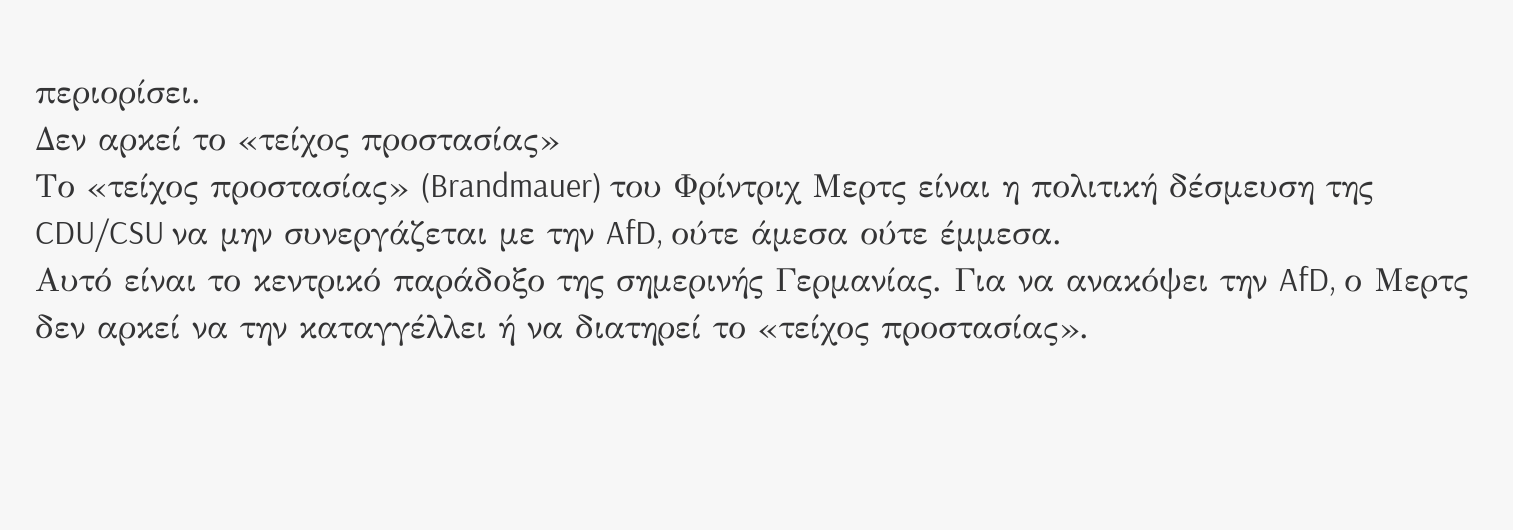περιορίσει.
Δεν αρκεί το «τείχος προστασίας»
Το «τείχος προστασίας» (Brandmauer) του Φρίντριχ Μερτς είναι η πολιτική δέσμευση της CDU/CSU να μην συνεργάζεται με την AfD, ούτε άμεσα ούτε έμμεσα.
Αυτό είναι το κεντρικό παράδοξο της σημερινής Γερμανίας. Για να ανακόψει την AfD, ο Μερτς δεν αρκεί να την καταγγέλλει ή να διατηρεί το «τείχος προστασίας».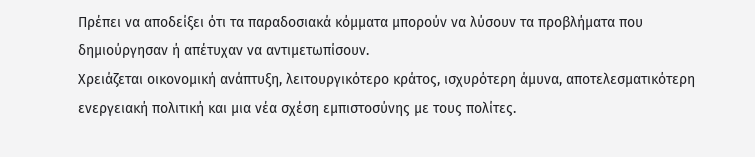Πρέπει να αποδείξει ότι τα παραδοσιακά κόμματα μπορούν να λύσουν τα προβλήματα που δημιούργησαν ή απέτυχαν να αντιμετωπίσουν.
Χρειάζεται οικονομική ανάπτυξη, λειτουργικότερο κράτος, ισχυρότερη άμυνα, αποτελεσματικότερη ενεργειακή πολιτική και μια νέα σχέση εμπιστοσύνης με τους πολίτες.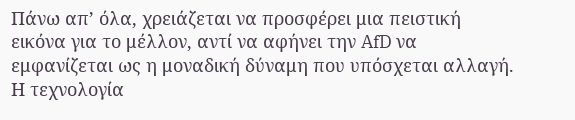Πάνω απ’ όλα, χρειάζεται να προσφέρει μια πειστική εικόνα για το μέλλον, αντί να αφήνει την AfD να εμφανίζεται ως η μοναδική δύναμη που υπόσχεται αλλαγή.
Η τεχνολογία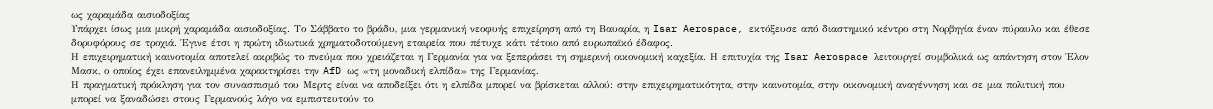ως χαραμάδα αισιοδοξίας
Υπάρχει ίσως μια μικρή χαραμάδα αισιοδοξίας. Το Σάββατο το βράδυ, μια γερμανική νεοφυής επιχείρηση από τη Βαυαρία, η Isar Aerospace, εκτόξευσε από διαστημικό κέντρο στη Νορβηγία έναν πύραυλο και έθεσε δορυφόρους σε τροχιά. Έγινε έτσι η πρώτη ιδιωτικά χρηματοδοτούμενη εταιρεία που πέτυχε κάτι τέτοιο από ευρωπαϊκό έδαφος.
Η επιχειρηματική καινοτομία αποτελεί ακριβώς το πνεύμα που χρειάζεται η Γερμανία για να ξεπεράσει τη σημερινή οικονομική καχεξία. Η επιτυχία της Isar Aerospace λειτουργεί συμβολικά ως απάντηση στον Έλον Μασκ, ο οποίος έχει επανειλημμένα χαρακτηρίσει την AfD ως «τη μοναδική ελπίδα» της Γερμανίας.
Η πραγματική πρόκληση για τον συνασπισμό του Μερτς είναι να αποδείξει ότι η ελπίδα μπορεί να βρίσκεται αλλού: στην επιχειρηματικότητα, στην καινοτομία, στην οικονομική αναγέννηση και σε μια πολιτική που μπορεί να ξαναδώσει στους Γερμανούς λόγο να εμπιστευτούν το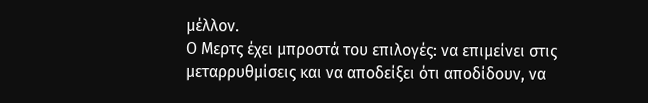μέλλον.
Ο Μερτς έχει μπροστά του επιλογές: να επιμείνει στις μεταρρυθμίσεις και να αποδείξει ότι αποδίδουν, να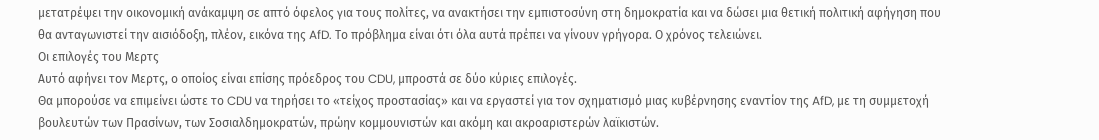μετατρέψει την οικονομική ανάκαμψη σε απτό όφελος για τους πολίτες, να ανακτήσει την εμπιστοσύνη στη δημοκρατία και να δώσει μια θετική πολιτική αφήγηση που θα ανταγωνιστεί την αισιόδοξη, πλέον, εικόνα της AfD. Το πρόβλημα είναι ότι όλα αυτά πρέπει να γίνουν γρήγορα. Ο χρόνος τελειώνει.
Οι επιλογές του Μερτς
Αυτό αφήνει τον Μερτς, ο οποίος είναι επίσης πρόεδρος του CDU, μπροστά σε δύο κύριες επιλογές.
Θα μπορούσε να επιμείνει ώστε το CDU να τηρήσει το «τείχος προστασίας» και να εργαστεί για τον σχηματισμό μιας κυβέρνησης εναντίον της AfD, με τη συμμετοχή βουλευτών των Πρασίνων, των Σοσιαλδημοκρατών, πρώην κομμουνιστών και ακόμη και ακροαριστερών λαϊκιστών.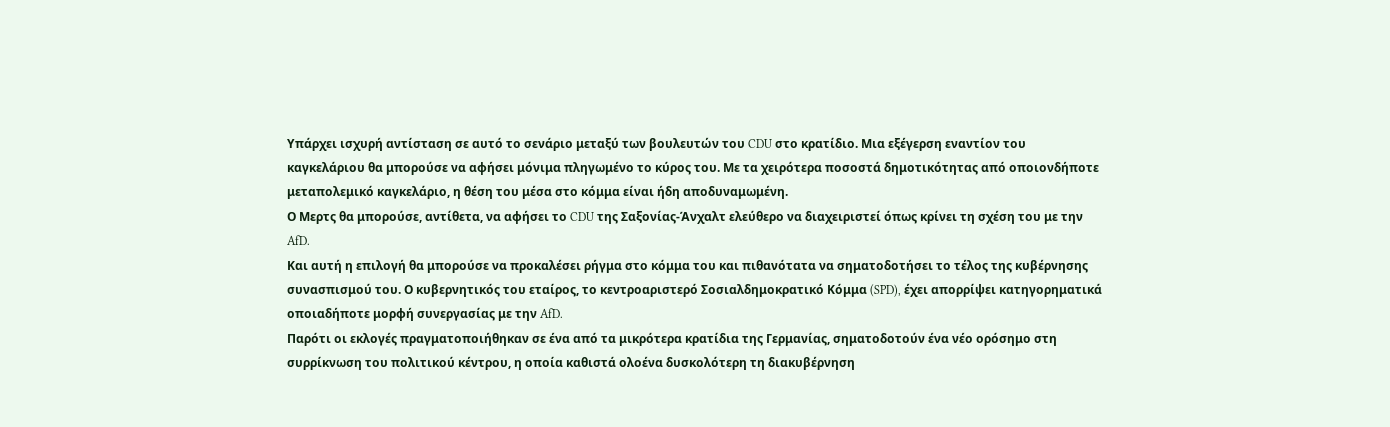Υπάρχει ισχυρή αντίσταση σε αυτό το σενάριο μεταξύ των βουλευτών του CDU στο κρατίδιο. Μια εξέγερση εναντίον του καγκελάριου θα μπορούσε να αφήσει μόνιμα πληγωμένο το κύρος του. Με τα χειρότερα ποσοστά δημοτικότητας από οποιονδήποτε μεταπολεμικό καγκελάριο, η θέση του μέσα στο κόμμα είναι ήδη αποδυναμωμένη.
Ο Μερτς θα μπορούσε, αντίθετα, να αφήσει το CDU της Σαξονίας-Άνχαλτ ελεύθερο να διαχειριστεί όπως κρίνει τη σχέση του με την AfD.
Και αυτή η επιλογή θα μπορούσε να προκαλέσει ρήγμα στο κόμμα του και πιθανότατα να σηματοδοτήσει το τέλος της κυβέρνησης συνασπισμού του. Ο κυβερνητικός του εταίρος, το κεντροαριστερό Σοσιαλδημοκρατικό Κόμμα (SPD), έχει απορρίψει κατηγορηματικά οποιαδήποτε μορφή συνεργασίας με την AfD.
Παρότι οι εκλογές πραγματοποιήθηκαν σε ένα από τα μικρότερα κρατίδια της Γερμανίας, σηματοδοτούν ένα νέο ορόσημο στη συρρίκνωση του πολιτικού κέντρου, η οποία καθιστά ολοένα δυσκολότερη τη διακυβέρνηση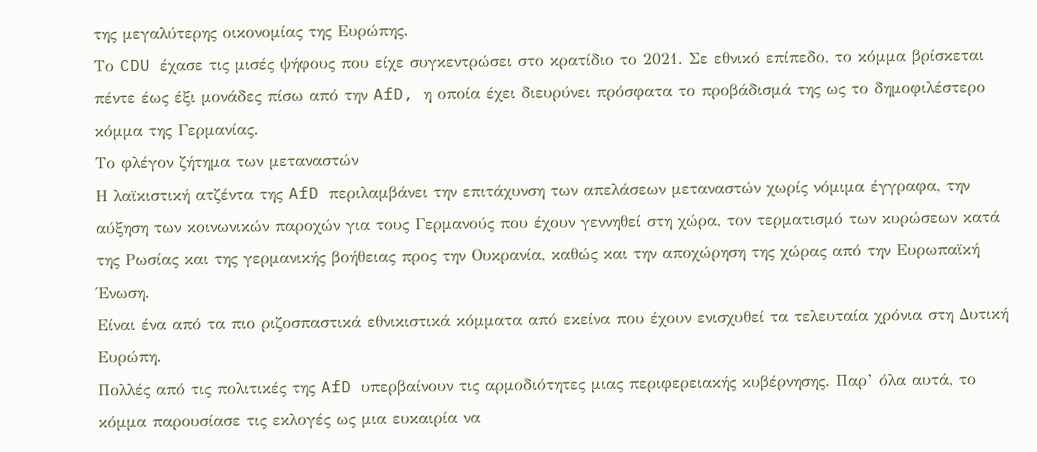της μεγαλύτερης οικονομίας της Ευρώπης.
Το CDU έχασε τις μισές ψήφους που είχε συγκεντρώσει στο κρατίδιο το 2021. Σε εθνικό επίπεδο, το κόμμα βρίσκεται πέντε έως έξι μονάδες πίσω από την AfD, η οποία έχει διευρύνει πρόσφατα το προβάδισμά της ως το δημοφιλέστερο κόμμα της Γερμανίας.
Το φλέγον ζήτημα των μεταναστών
Η λαϊκιστική ατζέντα της AfD περιλαμβάνει την επιτάχυνση των απελάσεων μεταναστών χωρίς νόμιμα έγγραφα, την αύξηση των κοινωνικών παροχών για τους Γερμανούς που έχουν γεννηθεί στη χώρα, τον τερματισμό των κυρώσεων κατά της Ρωσίας και της γερμανικής βοήθειας προς την Ουκρανία, καθώς και την αποχώρηση της χώρας από την Ευρωπαϊκή Ένωση.
Είναι ένα από τα πιο ριζοσπαστικά εθνικιστικά κόμματα από εκείνα που έχουν ενισχυθεί τα τελευταία χρόνια στη Δυτική Ευρώπη.
Πολλές από τις πολιτικές της AfD υπερβαίνουν τις αρμοδιότητες μιας περιφερειακής κυβέρνησης. Παρ’ όλα αυτά, το κόμμα παρουσίασε τις εκλογές ως μια ευκαιρία να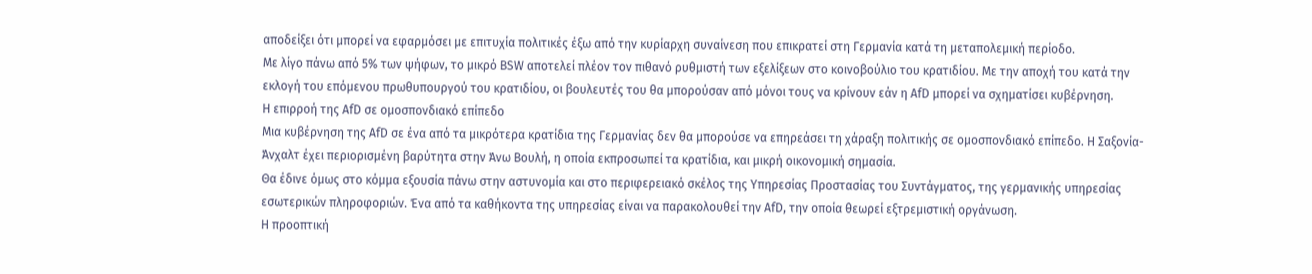αποδείξει ότι μπορεί να εφαρμόσει με επιτυχία πολιτικές έξω από την κυρίαρχη συναίνεση που επικρατεί στη Γερμανία κατά τη μεταπολεμική περίοδο.
Με λίγο πάνω από 5% των ψήφων, το μικρό BSW αποτελεί πλέον τον πιθανό ρυθμιστή των εξελίξεων στο κοινοβούλιο του κρατιδίου. Με την αποχή του κατά την εκλογή του επόμενου πρωθυπουργού του κρατιδίου, οι βουλευτές του θα μπορούσαν από μόνοι τους να κρίνουν εάν η AfD μπορεί να σχηματίσει κυβέρνηση.
Η επιρροή της AfD σε ομοσπονδιακό επίπεδο
Μια κυβέρνηση της AfD σε ένα από τα μικρότερα κρατίδια της Γερμανίας δεν θα μπορούσε να επηρεάσει τη χάραξη πολιτικής σε ομοσπονδιακό επίπεδο. Η Σαξονία-Άνχαλτ έχει περιορισμένη βαρύτητα στην Άνω Βουλή, η οποία εκπροσωπεί τα κρατίδια, και μικρή οικονομική σημασία.
Θα έδινε όμως στο κόμμα εξουσία πάνω στην αστυνομία και στο περιφερειακό σκέλος της Υπηρεσίας Προστασίας του Συντάγματος, της γερμανικής υπηρεσίας εσωτερικών πληροφοριών. Ένα από τα καθήκοντα της υπηρεσίας είναι να παρακολουθεί την AfD, την οποία θεωρεί εξτρεμιστική οργάνωση.
Η προοπτική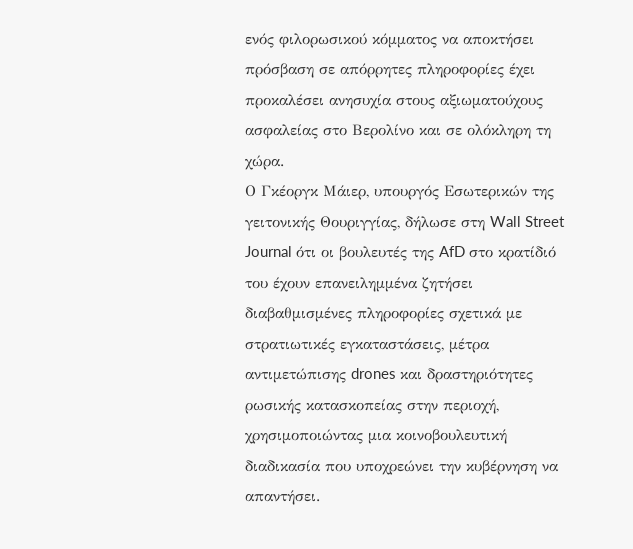ενός φιλορωσικού κόμματος να αποκτήσει πρόσβαση σε απόρρητες πληροφορίες έχει προκαλέσει ανησυχία στους αξιωματούχους ασφαλείας στο Βερολίνο και σε ολόκληρη τη χώρα.
Ο Γκέοργκ Μάιερ, υπουργός Εσωτερικών της γειτονικής Θουριγγίας, δήλωσε στη Wall Street Journal ότι οι βουλευτές της AfD στο κρατίδιό του έχουν επανειλημμένα ζητήσει διαβαθμισμένες πληροφορίες σχετικά με στρατιωτικές εγκαταστάσεις, μέτρα αντιμετώπισης drones και δραστηριότητες ρωσικής κατασκοπείας στην περιοχή, χρησιμοποιώντας μια κοινοβουλευτική διαδικασία που υποχρεώνει την κυβέρνηση να απαντήσει.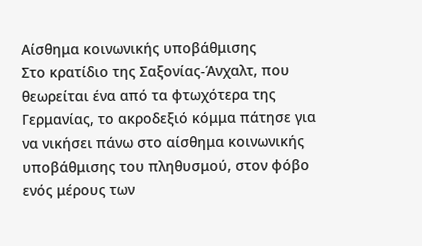Αίσθημα κοινωνικής υποβάθμισης
Στο κρατίδιο της Σαξονίας-Άνχαλτ, που θεωρείται ένα από τα φτωχότερα της Γερμανίας, το ακροδεξιό κόμμα πάτησε για να νικήσει πάνω στο αίσθημα κοινωνικής υποβάθμισης του πληθυσμού, στον φόβο ενός μέρους των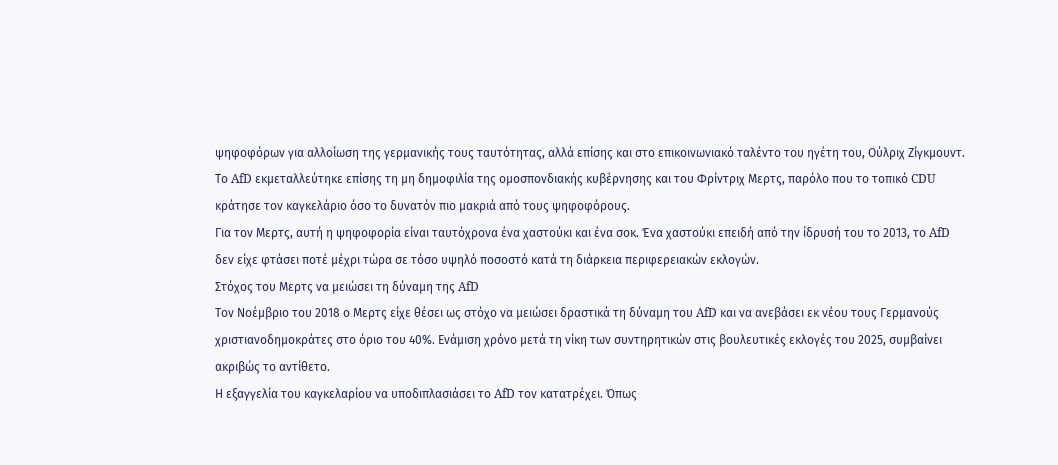ψηφοφόρων για αλλοίωση της γερμανικής τους ταυτότητας, αλλά επίσης και στο επικοινωνιακό ταλέντο του ηγέτη του, Ούλριχ Ζίγκμουντ.
Το AfD εκμεταλλεύτηκε επίσης τη μη δημοφιλία της ομοσπονδιακής κυβέρνησης και του Φρίντριχ Μερτς, παρόλο που το τοπικό CDU κράτησε τον καγκελάριο όσο το δυνατόν πιο μακριά από τους ψηφοφόρους.
Για τον Μερτς, αυτή η ψηφοφορία είναι ταυτόχρονα ένα χαστούκι και ένα σοκ. Ένα χαστούκι επειδή από την ίδρυσή του το 2013, το AfD δεν είχε φτάσει ποτέ μέχρι τώρα σε τόσο υψηλό ποσοστό κατά τη διάρκεια περιφερειακών εκλογών.
Στόχος του Μερτς να μειώσει τη δύναμη της AfD
Τον Νοέμβριο του 2018 ο Μερτς είχε θέσει ως στόχο να μειώσει δραστικά τη δύναμη του AfD και να ανεβάσει εκ νέου τους Γερμανούς χριστιανοδημοκράτες στο όριο του 40%. Ενάμιση χρόνο μετά τη νίκη των συντηρητικών στις βουλευτικές εκλογές του 2025, συμβαίνει ακριβώς το αντίθετο.
Η εξαγγελία του καγκελαρίου να υποδιπλασιάσει το AfD τον κατατρέχει. Όπως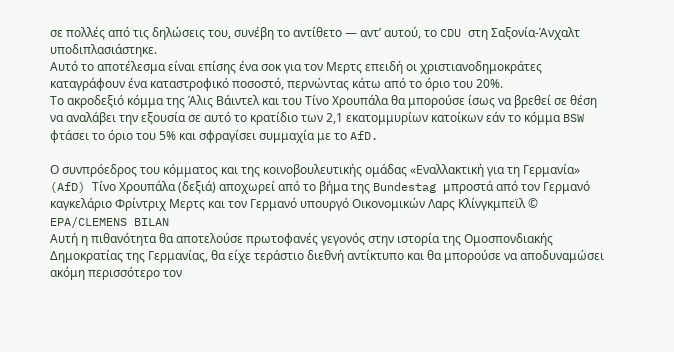σε πολλές από τις δηλώσεις του, συνέβη το αντίθετο — αντ’ αυτού, το CDU στη Σαξονία-Άνχαλτ υποδιπλασιάστηκε.
Αυτό το αποτέλεσμα είναι επίσης ένα σοκ για τον Μερτς επειδή οι χριστιανοδημοκράτες καταγράφουν ένα καταστροφικό ποσοστό, περνώντας κάτω από το όριο του 20%.
Το ακροδεξιό κόμμα της Άλις Βάιντελ και του Τίνο Χρουπάλα θα μπορούσε ίσως να βρεθεί σε θέση να αναλάβει την εξουσία σε αυτό το κρατίδιο των 2,1 εκατομμυρίων κατοίκων εάν το κόμμα BSW φτάσει το όριο του 5% και σφραγίσει συμμαχία με το AfD.

Ο συνπρόεδρος του κόμματος και της κοινοβουλευτικής ομάδας «Εναλλακτική για τη Γερμανία» (AfD) Τίνο Χρουπάλα (δεξιά) αποχωρεί από το βήμα της Bundestag μπροστά από τον Γερμανό καγκελάριο Φρίντριχ Μερτς και τον Γερμανό υπουργό Οικονομικών Λαρς Κλίνγκμπεϊλ © EPA/CLEMENS BILAN
Αυτή η πιθανότητα θα αποτελούσε πρωτοφανές γεγονός στην ιστορία της Ομοσπονδιακής Δημοκρατίας της Γερμανίας, θα είχε τεράστιο διεθνή αντίκτυπο και θα μπορούσε να αποδυναμώσει ακόμη περισσότερο τον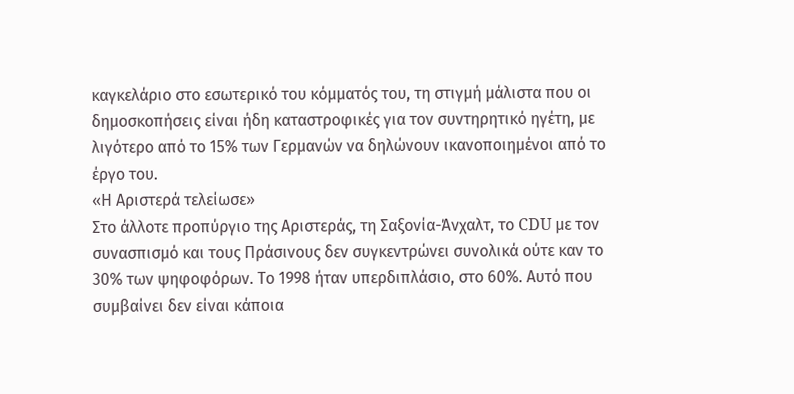καγκελάριο στο εσωτερικό του κόμματός του, τη στιγμή μάλιστα που οι δημοσκοπήσεις είναι ήδη καταστροφικές για τον συντηρητικό ηγέτη, με λιγότερο από το 15% των Γερμανών να δηλώνουν ικανοποιημένοι από το έργο του.
«Η Αριστερά τελείωσε»
Στο άλλοτε προπύργιο της Αριστεράς, τη Σαξονία-Άνχαλτ, το CDU με τον συνασπισμό και τους Πράσινους δεν συγκεντρώνει συνολικά ούτε καν το 30% των ψηφοφόρων. Το 1998 ήταν υπερδιπλάσιο, στο 60%. Αυτό που συμβαίνει δεν είναι κάποια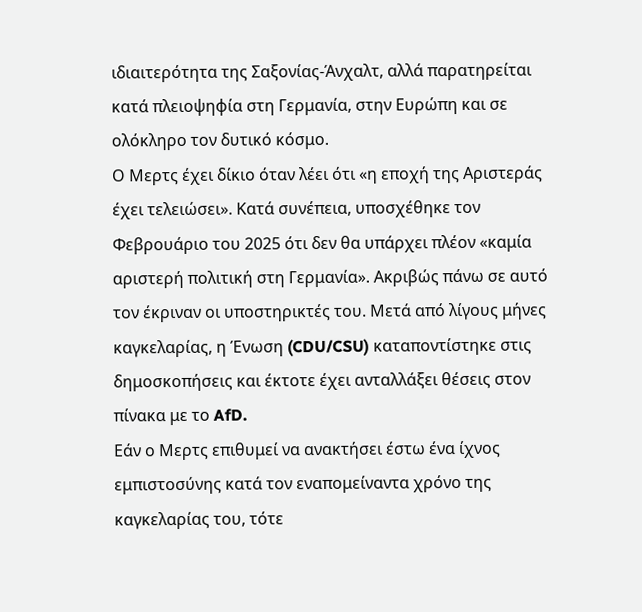ιδιαιτερότητα της Σαξονίας-Άνχαλτ, αλλά παρατηρείται κατά πλειοψηφία στη Γερμανία, στην Ευρώπη και σε ολόκληρο τον δυτικό κόσμο.
Ο Μερτς έχει δίκιο όταν λέει ότι «η εποχή της Αριστεράς έχει τελειώσει». Κατά συνέπεια, υποσχέθηκε τον Φεβρουάριο του 2025 ότι δεν θα υπάρχει πλέον «καμία αριστερή πολιτική στη Γερμανία». Ακριβώς πάνω σε αυτό τον έκριναν οι υποστηρικτές του. Μετά από λίγους μήνες καγκελαρίας, η Ένωση (CDU/CSU) καταποντίστηκε στις δημοσκοπήσεις και έκτοτε έχει ανταλλάξει θέσεις στον πίνακα με το AfD.
Εάν ο Μερτς επιθυμεί να ανακτήσει έστω ένα ίχνος εμπιστοσύνης κατά τον εναπομείναντα χρόνο της καγκελαρίας του, τότε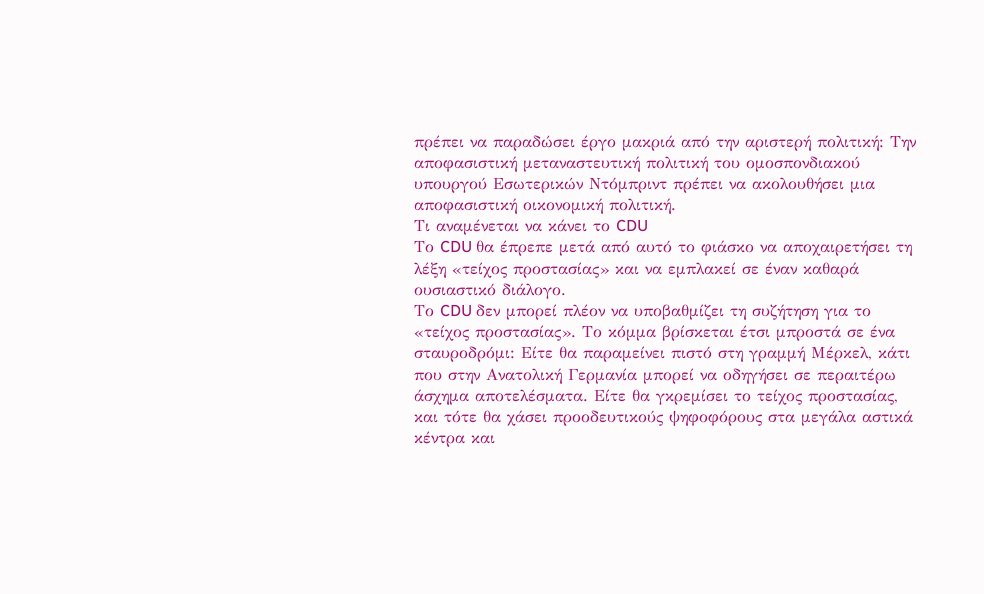πρέπει να παραδώσει έργο μακριά από την αριστερή πολιτική: Την αποφασιστική μεταναστευτική πολιτική του ομοσπονδιακού υπουργού Εσωτερικών Ντόμπριντ πρέπει να ακολουθήσει μια αποφασιστική οικονομική πολιτική.
Τι αναμένεται να κάνει το CDU
Το CDU θα έπρεπε μετά από αυτό το φιάσκο να αποχαιρετήσει τη λέξη «τείχος προστασίας» και να εμπλακεί σε έναν καθαρά ουσιαστικό διάλογο.
Το CDU δεν μπορεί πλέον να υποβαθμίζει τη συζήτηση για το «τείχος προστασίας». Το κόμμα βρίσκεται έτσι μπροστά σε ένα σταυροδρόμι: Είτε θα παραμείνει πιστό στη γραμμή Μέρκελ, κάτι που στην Ανατολική Γερμανία μπορεί να οδηγήσει σε περαιτέρω άσχημα αποτελέσματα. Είτε θα γκρεμίσει το τείχος προστασίας, και τότε θα χάσει προοδευτικούς ψηφοφόρους στα μεγάλα αστικά κέντρα και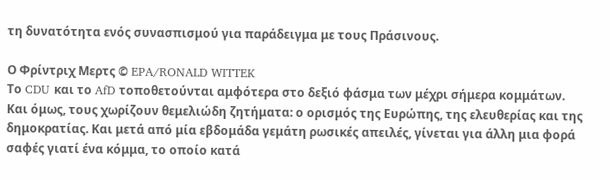τη δυνατότητα ενός συνασπισμού για παράδειγμα με τους Πράσινους.

Ο Φρίντριχ Μερτς © EPA/RONALD WITTEK
Το CDU και το AfD τοποθετούνται αμφότερα στο δεξιό φάσμα των μέχρι σήμερα κομμάτων. Και όμως, τους χωρίζουν θεμελιώδη ζητήματα: ο ορισμός της Ευρώπης, της ελευθερίας και της δημοκρατίας. Και μετά από μία εβδομάδα γεμάτη ρωσικές απειλές, γίνεται για άλλη μια φορά σαφές γιατί ένα κόμμα, το οποίο κατά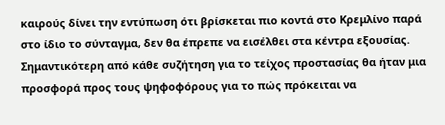καιρούς δίνει την εντύπωση ότι βρίσκεται πιο κοντά στο Κρεμλίνο παρά στο ίδιο το σύνταγμα, δεν θα έπρεπε να εισέλθει στα κέντρα εξουσίας.
Σημαντικότερη από κάθε συζήτηση για το τείχος προστασίας θα ήταν μια προσφορά προς τους ψηφοφόρους για το πώς πρόκειται να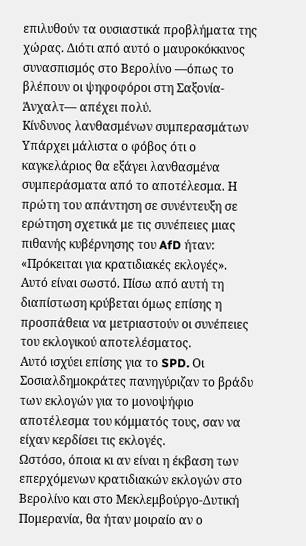επιλυθούν τα ουσιαστικά προβλήματα της χώρας. Διότι από αυτό ο μαυροκόκκινος συνασπισμός στο Βερολίνο —όπως το βλέπουν οι ψηφοφόροι στη Σαξονία-Άνχαλτ— απέχει πολύ.
Kίνδυνος λανθασμένων συμπερασμάτων
Υπάρχει μάλιστα ο φόβος ότι ο καγκελάριος θα εξάγει λανθασμένα συμπεράσματα από το αποτέλεσμα. Η πρώτη του απάντηση σε συνέντευξη σε ερώτηση σχετικά με τις συνέπειες μιας πιθανής κυβέρνησης του AfD ήταν: «Πρόκειται για κρατιδιακές εκλογές». Αυτό είναι σωστό. Πίσω από αυτή τη διαπίστωση κρύβεται όμως επίσης η προσπάθεια να μετριαστούν οι συνέπειες του εκλογικού αποτελέσματος.
Αυτό ισχύει επίσης για το SPD. Οι Σοσιαλδημοκράτες πανηγύριζαν το βράδυ των εκλογών για το μονοψήφιο αποτέλεσμα του κόμματός τους, σαν να είχαν κερδίσει τις εκλογές.
Ωστόσο, όποια κι αν είναι η έκβαση των επερχόμενων κρατιδιακών εκλογών στο Βερολίνο και στο Μεκλεμβούργο-Δυτική Πομερανία, θα ήταν μοιραίο αν ο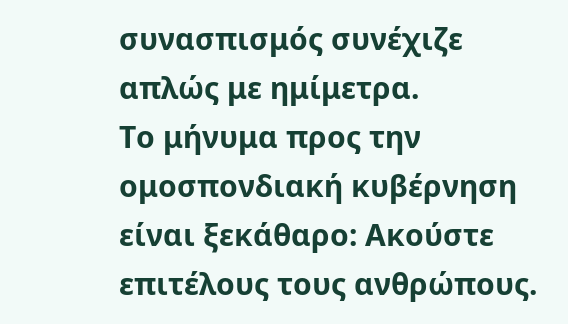συνασπισμός συνέχιζε απλώς με ημίμετρα.
Το μήνυμα προς την ομοσπονδιακή κυβέρνηση είναι ξεκάθαρο: Ακούστε επιτέλους τους ανθρώπους.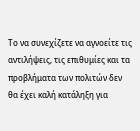Το να συνεχίζετε να αγνοείτε τις αντιλήψεις, τις επιθυμίες και τα προβλήματα των πολιτών δεν θα έχει καλή κατάληξη για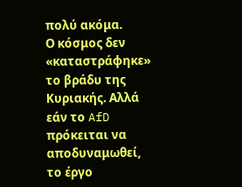πολύ ακόμα.
Ο κόσμος δεν «καταστράφηκε» το βράδυ της Κυριακής. Αλλά εάν το AfD πρόκειται να αποδυναμωθεί, το έργο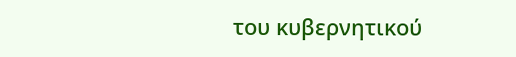του κυβερνητικού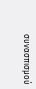συνασπισμού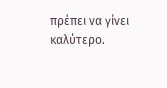πρέπει να γίνει καλύτερο.